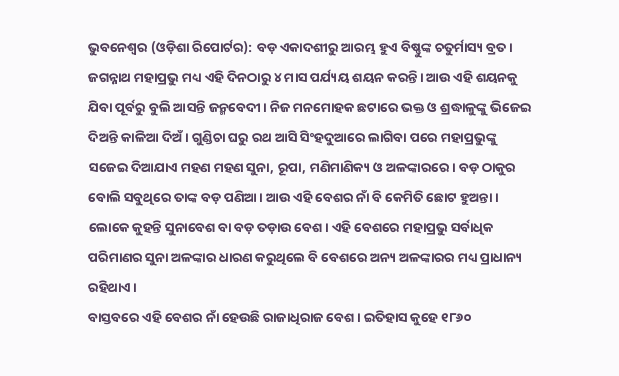ଭୁବନେଶ୍ୱର (ଓଡ଼ିଶା ରିପୋର୍ଟର): ବଡ଼ ଏକାଦଶୀରୁ ଆରମ୍ଭ ହୁଏ ବିଷ୍ଣୁଙ୍କ ଚତୁର୍ମାସ୍ୟ ବ୍ରତ। ଜଗନ୍ନାଥ ମହାପ୍ରଭୁ ମଧ୍ୟ ଏହି ଦିନଠାରୁ ୪ ମାସ ପର୍ଯ୍ୟୟ ଶୟନ କରନ୍ତି। ଆଉ ଏହି ଶୟନକୁ ଯିବା ପୂର୍ବରୁ ବୁଲି ଆସନ୍ତି ଜନ୍ମବେଦୀ। ନିଜ ମନମୋହକ ଛଟାରେ ଭକ୍ତ ଓ ଶ୍ରଦ୍ଧାଳୁଙ୍କୁ ଭିଜେଇ ଦିଅନ୍ତି କାଳିଆ ଦିଅଁ। ଗୁଣ୍ଡିଚା ଘରୁ ରଥ ଆସି ସିଂହଦୁଆରେ ଲାଗିବା ପରେ ମହାପ୍ରଭୁଙ୍କୁ ସଜେଇ ଦିଆଯାଏ ମହଣ ମହଣ ସୁନା, ରୂପା, ମଣିମାଣିକ୍ୟ ଓ ଅଳଙ୍କାରରେ। ବଡ଼ ଠାକୁର ବୋଲି ସବୁଥିରେ ତାଙ୍କ ବଡ଼ ପଣିଆ। ଆଉ ଏହି ବେଶର ନାଁ ବି କେମିତି ଛୋଟ ହୁଅନ୍ତା। ଲୋକେ କୁହନ୍ତି ସୁନାବେଶ ବା ବଡ଼ ତଡ଼ାଉ ବେଶ। ଏହି ବେଶରେ ମହାପ୍ରଭୁ ସର୍ବାଧିକ ପରିମାଣର ସୁନା ଅଳଙ୍କାର ଧାରଣ କରୁଥିଲେ ବି ବେଶରେ ଅନ୍ୟ ଅଳଙ୍କାରର ମଧ୍ୟ ପ୍ରାଧାନ୍ୟ ରହିଥାଏ।
ବାସ୍ତବରେ ଏହି ବେଶର ନାଁ ହେଉଛି ରାଜାଧିରାଜ ବେଶ। ଇତିହାସ କୁହେ ୧୮୬୦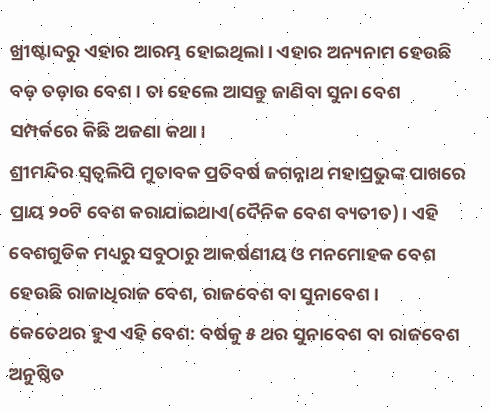ଖ୍ରୀଷ୍ଟାବ୍ଦରୁ ଏହାର ଆରମ୍ଭ ହୋଇଥିଲା। ଏହାର ଅନ୍ୟନାମ ହେଉଛି ବଡ଼ ତଡ଼ାଉ ବେଶ। ତା ହେଲେ ଆସନ୍ତୁ ଜାଣିବା ସୁନା ବେଶ ସମ୍ପର୍କରେ କିଛି ଅଜଣା କଥା।
ଶ୍ରୀମନ୍ଦିର ସ୍ୱତ୍ୱଲିପି ମୁତାବକ ପ୍ରତିବର୍ଷ ଜଗନ୍ନାଥ ମହାପ୍ରଭୁଙ୍କ ପାଖରେ ପ୍ରାୟ ୨୦ଟି ବେଶ କରାଯାଇଥାଏ(ଦୈନିକ ବେଶ ବ୍ୟତୀତ)। ଏହି ବେଶଗୁଡିକ ମଧ୍ୟରୁ ସବୁଠାରୁ ଆକର୍ଷଣୀୟ ଓ ମନମୋହକ ବେଶ ହେଉଛି ରାଜାଧିରାଜ ବେଶ, ରାଜବେଶ ବା ସୁନାବେଶ।
କେତେଥର ହୁଏ ଏହି ବେଶ: ବର୍ଷକୁ ୫ ଥର ସୁନାବେଶ ବା ରାଜବେଶ ଅନୁଷ୍ଠିତ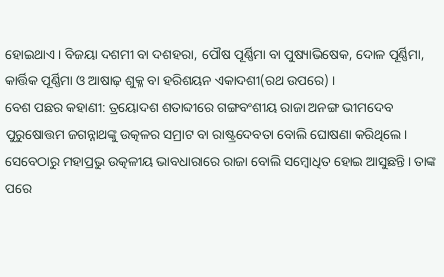ହୋଇଥାଏ। ବିଜୟା ଦଶମୀ ବା ଦଶହରା, ପୌଷ ପୂର୍ଣ୍ଣିମା ବା ପୁଷ୍ୟାଭିଷେକ, ଦୋଳ ପୂର୍ଣ୍ଣିମା, କାର୍ତ୍ତିକ ପୂର୍ଣ୍ଣିମା ଓ ଆଷାଢ଼ ଶୁକ୍ଳ ବା ହରିଶୟନ ଏକାଦଶୀ(ରଥ ଉପରେ) ।
ବେଶ ପଛର କହାଣୀ: ତ୍ରୟୋଦଶ ଶତାବ୍ଦୀରେ ଗଙ୍ଗବଂଶୀୟ ରାଜା ଅନଙ୍ଗ ଭୀମଦେବ ପୁରୁଷୋତ୍ତମ ଜଗନ୍ନାଥଙ୍କୁ ଉତ୍କଳର ସମ୍ରାଟ ବା ରାଷ୍ଟ୍ରଦେବତା ବୋଲି ଘୋଷଣା କରିଥିଲେ। ସେବେଠାରୁ ମହାପ୍ରଭୁ ଉତ୍କଳୀୟ ଭାବଧାରାରେ ରାଜା ବୋଲି ସମ୍ବୋଧିତ ହୋଇ ଆସୁଛନ୍ତି। ତାଙ୍କ ପରେ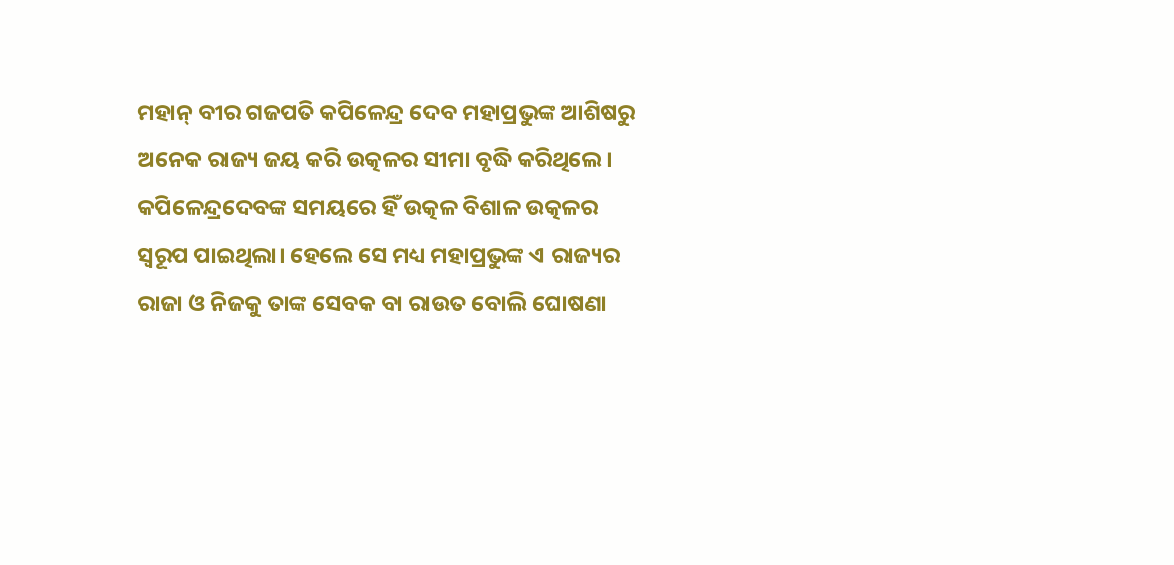ମହାନ୍ ବୀର ଗଜପତି କପିଳେନ୍ଦ୍ର ଦେବ ମହାପ୍ରଭୁଙ୍କ ଆଶିଷରୁ ଅନେକ ରାଜ୍ୟ ଜୟ କରି ଉତ୍କଳର ସୀମା ବୃଦ୍ଧି କରିଥିଲେ। କପିଳେନ୍ଦ୍ରଦେବଙ୍କ ସମୟରେ ହିଁ ଉତ୍କଳ ବିଶାଳ ଉତ୍କଳର ସ୍ୱରୂପ ପାଇଥିଲା। ହେଲେ ସେ ମଧ୍ୟ ମହାପ୍ରଭୁଙ୍କ ଏ ରାଜ୍ୟର ରାଜା ଓ ନିଜକୁ ତାଙ୍କ ସେବକ ବା ରାଉତ ବୋଲି ଘୋଷଣା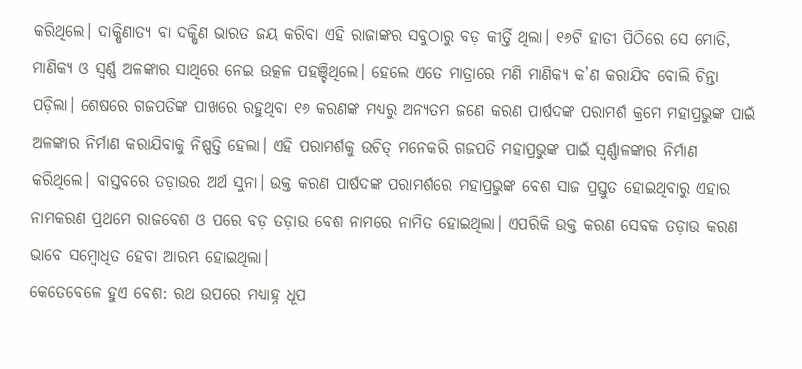କରିଥିଲେ। ଦାକ୍ଷିଣାତ୍ୟ ବା ଦକ୍ଷିଣ ଭାରତ ଜୟ କରିବା ଏହି ରାଜାଙ୍କର ସବୁଠାରୁ ବଡ଼ କୀର୍ତ୍ତି ଥିଲା। ୧୬ଟି ହାତୀ ପିଠିରେ ସେ ମୋତି, ମାଣିକ୍ୟ ଓ ସ୍ୱର୍ଣ୍ଣ ଅଳଙ୍କାର ସାଥିରେ ନେଇ ଉତ୍କଳ ପହଞ୍ଚିଥିଲେ। ହେଲେ ଏତେ ମାତ୍ରାରେ ମଣି ମାଣିକ୍ୟ କ’ଣ କରାଯିବ ବୋଲି ଚିନ୍ତା ପଡ଼ିଲା। ଶେଷରେ ଗଜପତିଙ୍କ ପାଖରେ ରହୁଥିବା ୧୬ କରଣଙ୍କ ମଧ୍ୟରୁ ଅନ୍ୟତମ ଜଣେ କରଣ ପାର୍ଷଦଙ୍କ ପରାମର୍ଶ କ୍ରମେ ମହାପ୍ରଭୁଙ୍କ ପାଇଁ ଅଳଙ୍କାର ନିର୍ମାଣ କରାଯିବାକୁ ନିଷ୍ପତ୍ତି ହେଲା। ଏହି ପରାମର୍ଶକୁ ଉଚିତ୍ ମନେକରି ଗଜପତି ମହାପ୍ରଭୁଙ୍କ ପାଇଁ ସ୍ୱର୍ଣ୍ଣାଳଙ୍କାର ନିର୍ମାଣ କରିଥିଲେ। ବାସ୍ତବରେ ତଡ଼ାଉର ଅର୍ଥ ସୁନା। ଉକ୍ତ କରଣ ପାର୍ଷଦଙ୍କ ପରାମର୍ଶରେ ମହାପ୍ରଭୁଙ୍କ ବେଶ ସାଜ ପ୍ରସ୍ତୁତ ହୋଇଥିବାରୁ ଏହାର ନାମକରଣ ପ୍ରଥମେ ରାଜବେଶ ଓ ପରେ ବଡ଼ ତଡ଼ାଉ ବେଶ ନାମରେ ନାମିତ ହୋଇଥିଲା। ଏପରିକି ଉକ୍ତ କରଣ ସେବକ ତଡ଼ାଉ କରଣ ଭାବେ ସମ୍ବୋଧିତ ହେବା ଆରମ୍ଭ ହୋଇଥିଲା।
କେତେବେଳେ ହୁଏ ବେଶ: ରଥ ଉପରେ ମଧ୍ୟାହ୍ନ ଧୂପ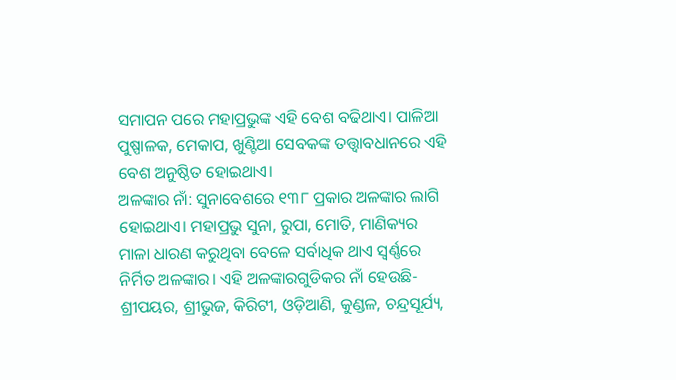ସମାପନ ପରେ ମହାପ୍ରଭୁଙ୍କ ଏହି ବେଶ ବଢିଥାଏ। ପାଳିଆ ପୁଷ୍ପାଳକ, ମେକାପ, ଖୁଣ୍ଟିଆ ସେବକଙ୍କ ତତ୍ତ୍ୱାବଧାନରେ ଏହି ବେଶ ଅନୁଷ୍ଠିତ ହୋଇଥାଏ।
ଅଳଙ୍କାର ନାଁ: ସୁନାବେଶରେ ୧୩୮ ପ୍ରକାର ଅଳଙ୍କାର ଲାଗି ହୋଇଥାଏ। ମହାପ୍ରଭୁ ସୁନା, ରୁପା, ମୋତି, ମାଣିକ୍ୟର ମାଳା ଧାରଣ କରୁଥିବା ବେଳେ ସର୍ବାଧିକ ଥାଏ ସ୍ୱର୍ଣ୍ଣରେ ନିର୍ମିତ ଅଳଙ୍କାର। ଏହି ଅଳଙ୍କାରଗୁଡିକର ନାଁ ହେଉଛି- ଶ୍ରୀପୟର, ଶ୍ରୀଭୁଜ, କିରିଟୀ, ଓଡ଼ିଆଣି, କୁଣ୍ଡଳ, ଚନ୍ଦ୍ରସୂର୍ଯ୍ୟ,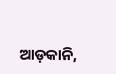ଆଡ଼କାନି,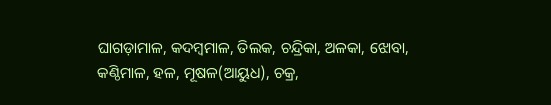ଘାଗଡ଼ାମାଳ, କଦମ୍ବମାଳ, ତିଲକ, ଚନ୍ଦ୍ରିକା, ଅଳକା, ଝୋବା, କଣ୍ଠିମାଳ, ହଳ, ମୂଷଳ(ଆୟୁଧ), ଚକ୍ର,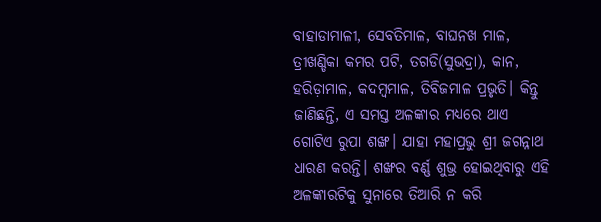ବାହାଡାମାଳୀ, ସେବତିମାଳ, ବାଘନଖ ମାଳ, ତ୍ରୀଖଣ୍ଡିକା କମର ପଟି, ତଗଡି(ସୁଭଦ୍ରା), କାନ, ହରିଡ଼ାମାଳ, କଦମ୍ବମାଳ, ତିବିଜମାଳ ପ୍ରଭୃତି। କିନ୍ତୁ ଜାଣିଛନ୍ତି, ଏ ସମସ୍ତ ଅଳଙ୍କାର ମଧ୍ୟରେ ଥାଏ ଗୋଟିଏ ରୁପା ଶଙ୍ଖ। ଯାହା ମହାପ୍ରଭୁ ଶ୍ରୀ ଜଗନ୍ନାଥ ଧାରଣ କରନ୍ତି। ଶଙ୍ଖର ବର୍ଣ୍ଣ ଶୁଭ୍ର ହୋଇଥିବାରୁ ଏହି ଅଳଙ୍କାରଟିକୁ ସୁନାରେ ତିଆରି ନ କରି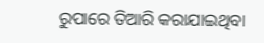ରୁପାରେ ତିଆରି କରାଯାଇଥିବା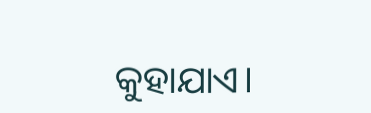କୁହାଯାଏ।